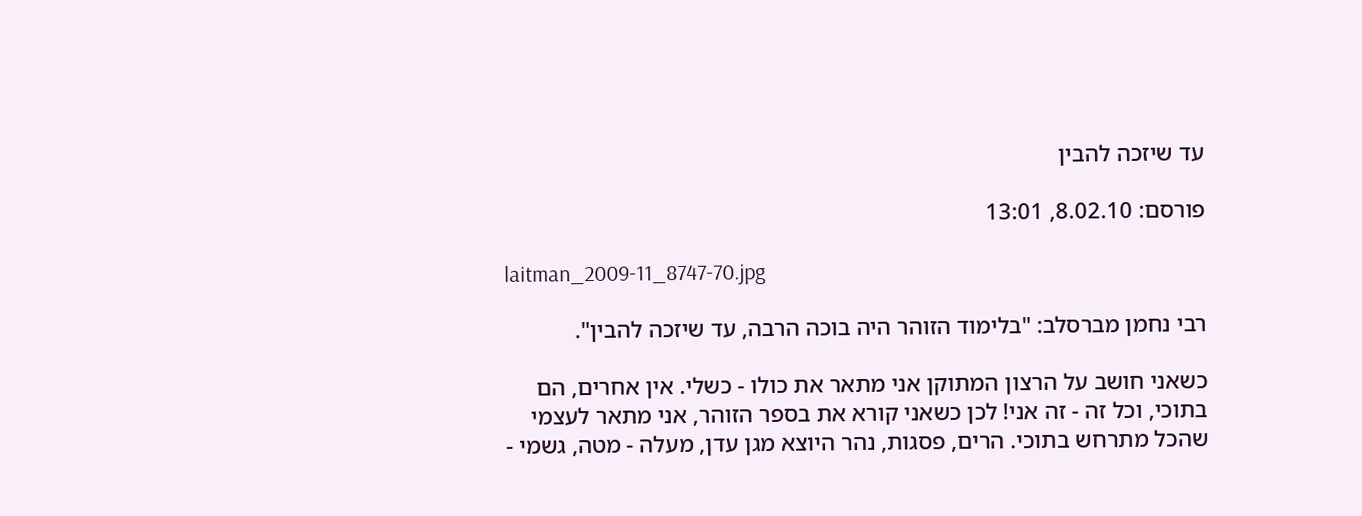עד שיזכה להבין

פורסם: 8.02.10, 13:01

laitman_2009-11_8747-70.jpg

רבי נחמן מברסלב: "בלימוד הזוהר היה בוכה הרבה, עד שיזכה להבין".

כשאני חושב על הרצון המתוקן אני מתאר את כולו - כשלי. אין אחרים, הם בתוכי, וכל זה - זה אני! לכן כשאני קורא את בספר הזוהר, אני מתאר לעצמי שהכל מתרחש בתוכי. הרים, פסגות, נהר היוצא מגן עדן, מעלה - מטה, גשמי -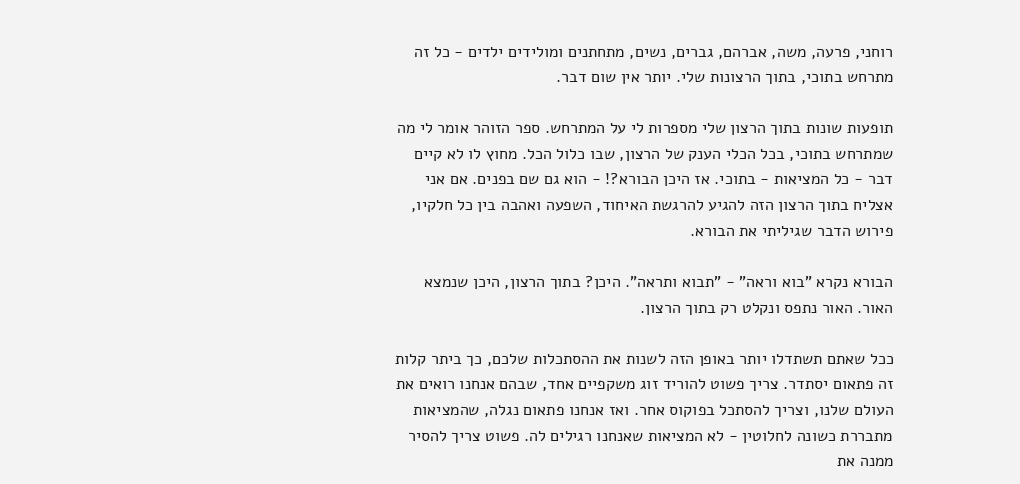רוחני, פרעה, משה, אברהם, גברים, נשים, מתחתנים ומולידים ילדים - כל זה מתרחש בתוכי, בתוך הרצונות שלי. יותר אין שום דבר.

תופעות שונות בתוך הרצון שלי מספרות לי על המתרחש. ספר הזוהר אומר לי מה שמתרחש בתוכי, בכל הכלי הענק של הרצון, שבו כלול הכל. מחוץ לו לא קיים דבר - כל המציאות - בתוכי. אז היכן הבורא?! - הוא גם שם בפנים. אם אני אצליח בתוך הרצון הזה להגיע להרגשת האיחוד, השפעה ואהבה בין כל חלקיו, פירוש הדבר שגיליתי את הבורא.

הבורא נקרא "בוא וראה" - "תבוא ותראה". היכן? בתוך הרצון, היכן שנמצא האור. האור נתפס ונקלט רק בתוך הרצון.

ככל שאתם תשתדלו יותר באופן הזה לשנות את ההסתכלות שלכם, כך ביתר קלות זה פתאום יסתדר. צריך פשוט להוריד זוג משקפיים אחד, שבהם אנחנו רואים את העולם שלנו, וצריך להסתכל בפוקוס אחר. ואז אנחנו פתאום נגלה, שהמציאות מתבררת כשונה לחלוטין - לא המציאות שאנחנו רגילים לה. פשוט צריך להסיר ממנה את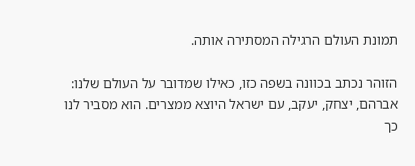תמונת העולם הרגילה המסתירה אותה.

הזוהר נכתב בכוונה בשפה כזו, כאילו שמדובר על העולם שלנו: אברהם, יצחק, יעקב, עם ישראל היוצא ממצרים. הוא מסביר לנו כך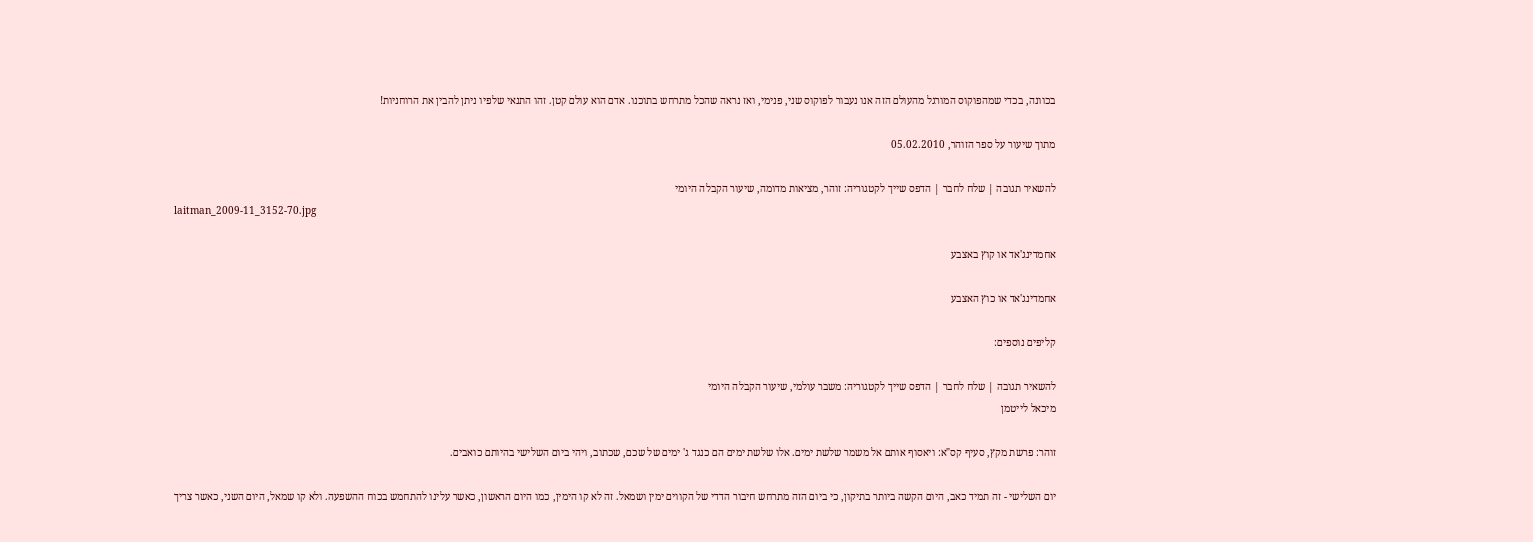בכוונה, בכדי שמהפוקוס המורגל מהעולם הזה אנו נעבור לפוקוס שני, פנימי, ואז נראה שהכל מתרחש בתוכנו. אדם הוא עולם קטן. זהו התנאי שלפיו ניתן להבין את הרוחניות!

מתוך שיעור על ספר הזוהר, 05.02.2010

להשאיר תגובה | שלח לחבר | הדפס שייך לקטגוריה: זוהר, מציאות מדומה, שיעור הקבלה היומי
laitman_2009-11_3152-70.jpg

אחמדינג'אד או קוץ באצבע

אחמדינג'אד או כוץ האצבע

קליפים נוספים:

להשאיר תגובה | שלח לחבר | הדפס שייך לקטגוריה: משבר עולמי, שיעור הקבלה היומי
מיכאל לייטמן

זוהר: פרשת מקץ, סעיף קס"א: ויאסוף אותם אל משמר שלשת ימים. אלו שלשת ימים הם כנגד ג' ימים של שכם, שכתוב, ויהי ביום השלישי בהיותם כואבים.

יום השלישי - זה תמיד כאב, היום הקשה ביותר בתיקון, כי ביום הזה מתרחש חיבור הדדי של הקווים ימין ושמאל. זה לא קו הימין, כמו היום הראשון, כאשר עלינו להתחמש בכוח ההשפעה. ולא קו שמאל, היום השני, כאשר צריך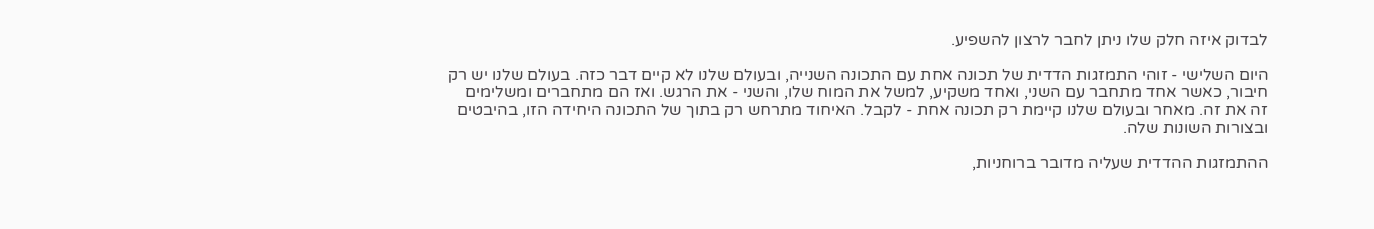לבדוק איזה חלק שלו ניתן לחבר לרצון להשפיע.

היום השלישי - זוהי התמזגות הדדית של תכונה אחת עם התכונה השנייה, ובעולם שלנו לא קיים דבר כזה. בעולם שלנו יש רק חיבור, כאשר אחד מתחבר עם השני, ואחד משקיע, למשל את המוח שלו, והשני - את הרגש. ואז הם מתחברים ומשלימים זה את זה. מאחר ובעולם שלנו קיימת רק תכונה אחת - לקבל. האיחוד מתרחש רק בתוך של התכונה היחידה הזו, בהיבטים ובצורות השונות שלה.

ההתמזגות ההדדית שעליה מדובר ברוחניות,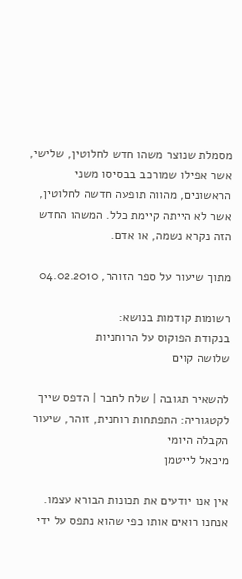מסמלת שנוצר משהו חדש לחלוטין, שלישי, אשר אפילו שמורכב בבסיסו משני הראשונים, מהווה תופעה חדשה לחלוטין, אשר לא הייתה קיימת כלל. המשהו החדש הזה נקרא נשמה, או אדם.

מתוך שיעור על ספר הזוהר, 04.02.2010

רשומות קודמות בנושא:
בנקודת הפוקוס על הרוחניות
שלושה קוים

להשאיר תגובה | שלח לחבר | הדפס שייך לקטגוריה: התפתחות רוחנית, זוהר, שיעור הקבלה היומי
מיכאל לייטמן

אין אנו יודעים את תכונות הבורא עצמו. אנחנו רואים אותו כפי שהוא נתפס על ידי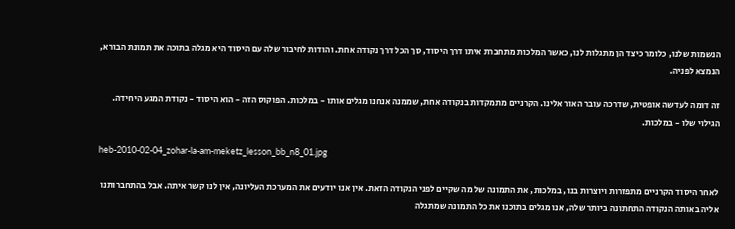הנשמות שלנו, כלומר כיצד הן מתגלות לנו, כאשר המלכות מתחברת איתו דרך היסוד, סך הכל דרך נקודה אחת. והודות לחיבור שלה עם היסוד היא מגלה בתוכה את תמונת הבורא, הנמצא לפניה.

זה דומה לעדשה אופטית, שדרכה עובר האור אלינו. הקרניים מתמקדות בנקודה אחת, שממנה אנחנו מגלים אותו - במלכות. הפוקוס הזה - הוא היסוד - נקודת המגע היחידה. הגילוי שלו - במלכות.

heb-2010-02-04_zohar-la-am-meketz_lesson_bb_n8_01.jpg

לאחר היסוד הקרניים מתפזרות ויוצרות בנו, במלכות, את התמונה של מה שקיים לפני הנקודה הזאת. אין אנו יודעים את המערכת העליונה, אין לנו קשר איתה. אבל בהתחברותנו אליה באותה הנקודה התחתונה ביותר שלה, אנו מגלים בתוכנו את כל התמונה שמתגלה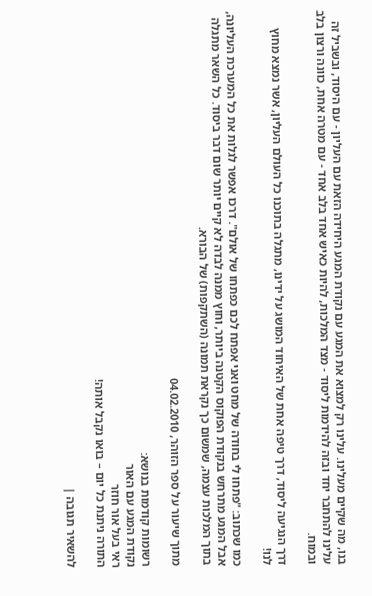בנו, מה שקיים מעלינו. עלינו רק למצוא את המגע עם נקודת המגע היחידה הזאת עם העליון - עם היסוד, ובשביל זה עלינו להתחבר יחד ובזה להידמות ליסוד - מצד המלכות, להיות כאיש אחד בלב אחד - עם מטרה אחת, כוונה ורצון בלב ובמוח.

דרך הנגיעה ליסוד, דרך טיפה אחת של האיחוד המושג על ידינו, מתגלה בתוכנו כל העולם העליון, אשר נמצא מחוץ לנו!

כמו שכתוב: "פתחו לי בחודה של מחט ואני אפתח לכם כפתחו של אולם". דרכו אפשר לגלות את כל המערכת העליונה, אבל המגע מתרחש בנקודת הפוקוס הקטנה ביותר, וחוץ ממנה לבדה לא קיים יותר שום דבר ביסוד. כל השאר מתגלה בתוך המלכות עצמה, שמשום כך נקראת תמונה (השתקפות) של הבורא.

מתוך שיעור על ספר הזוהר, 04.02.2010

רשומות קודמות בנושא:
נקודת המגע עם האור
ראי בעל אור חוזר
התורה ניתנת כל יום – בואו נקבל אותה!

להשאיר תגובה |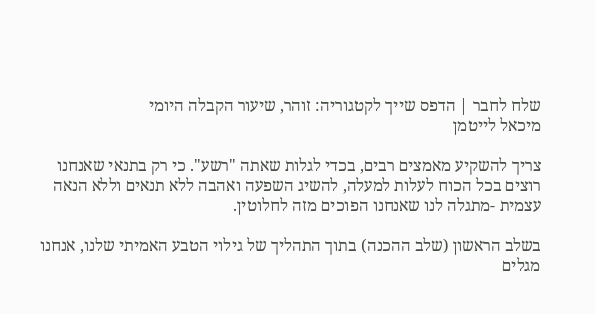שלח לחבר | הדפס שייך לקטגוריה: זוהר, שיעור הקבלה היומי
מיכאל לייטמן

צריך להשקיע מאמצים רבים, בכדי לגלות שאתה "רשע". כי רק בתנאי שאנחנו רוצים בכל הכוח לעלות למעלה, להשיג השפעה ואהבה ללא תנאים וללא הנאה עצמית -מתגלה לנו שאנחנו הפוכים מזה לחלוטין.

בשלב הראשון (שלב ההכנה) בתוך התהליך של גילוי הטבע האמיתי שלנו, אנחנו מגלים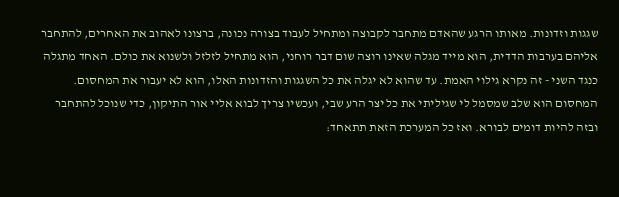שגגות וזדונות. מאותו הרגע שהאדם מתחבר לקבוצה ומתחיל לעבוד בצורה נכונה, ברצונו לאהוב את האחרים, להתחבר אליהם בערבות הדדית, הוא מייד מגלה שאינו רוצה שום דבר רוחני, הוא מתחיל לזלזל ולשנוא את כולם. האחד מתגלה כנגד השני - זה נקרא גילוי האמת. עד שהוא לא יגלה את כל השגגות והזדונות האלו, הוא לא יעבור את המחסום. המחסום הוא שלב שמסמל לי שגיליתי את כל יצר הרע שבי, ועכשיו צריך לבוא אליי אור התיקון, כדי שנוכל להתחבר ובזה להיות דומים לבורא. ואז כל המערכת הזאת תתאחד: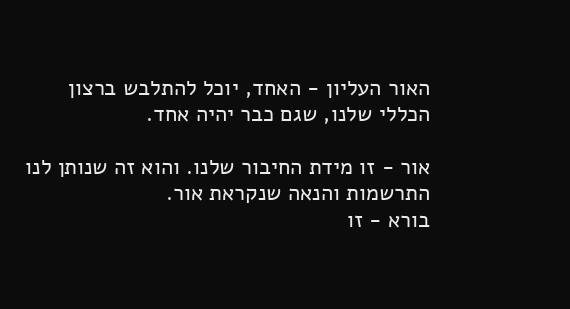האור העליון - האחד, יוכל להתלבש ברצון הכללי שלנו, שגם כבר יהיה אחד.

אור - זו מידת החיבור שלנו. והוא זה שנותן לנו התרשמות והנאה שנקראת אור.
בורא - זו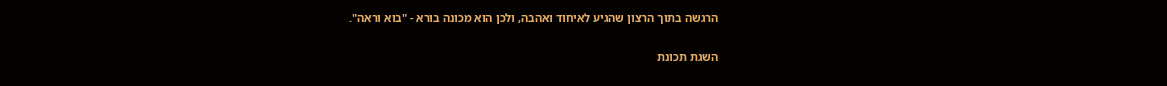הרגשה בתוך הרצון שהגיע לאיחוד ואהבה, ולכן הוא מכונה בורא - "בוא וראה".

השגת תכונת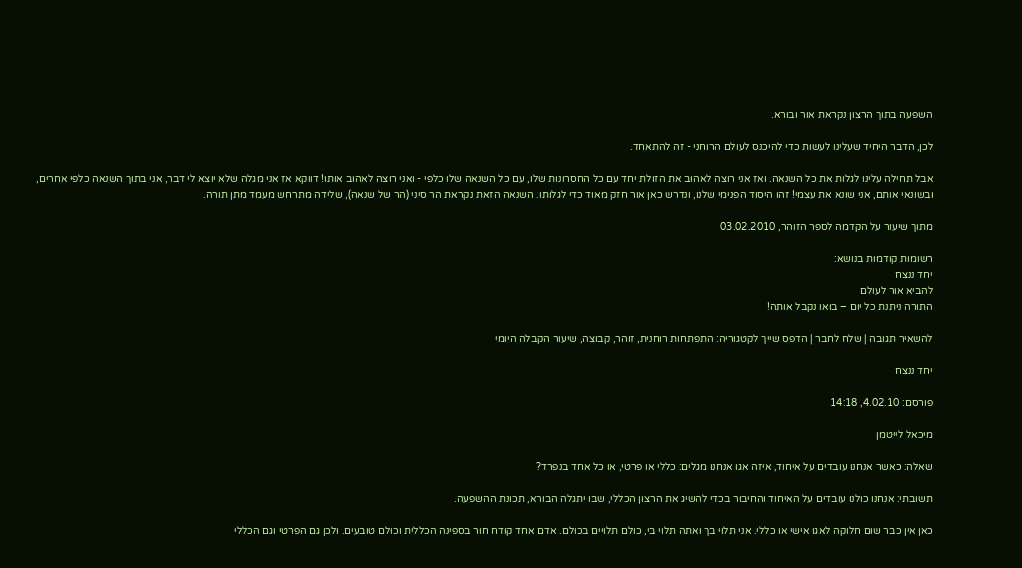השפעה בתוך הרצון נקראת אור ובורא.

לכן, הדבר היחיד שעלינו לעשות כדי להיכנס לעולם הרוחני - זה להתאחד.

אבל תחילה עלינו לגלות את כל השנאה. ואז אני רוצה לאהוב את הזולת יחד עם כל החסרונות שלו, עם כל השנאה שלו כלפי - ואני רוצה לאהוב אותו! דווקא אז אני מגלה שלא יוצא לי דבר, אני בתוך השנאה כלפי אחרים, ובשונאי אותם, אני שונא את עצמי! זהו היסוד הפנימי שלנו, ונדרש כאן אור חזק מאוד כדי לגלותו. השנאה הזאת נקראת הר סיני (הר של שנאה), שלידה מתרחש מעמד מתן תורה.

מתוך שיעור על הקדמה לספר הזוהר, 03.02.2010

רשומות קודמות בנושא:
יחד ננצח
להביא אור לעולם
התורה ניתנת כל יום – בואו נקבל אותה!

להשאיר תגובה | שלח לחבר | הדפס שייך לקטגוריה: התפתחות רוחנית, זוהר, קבוצה, שיעור הקבלה היומי

יחד ננצח

פורסם: 4.02.10, 14:18

מיכאל לייטמן

שאלה: כאשר אנחנו עובדים על איחוד, איזה אגו אנחנו מגלים: כללי או פרטי, או כל אחד בנפרד?

תשובתי: אנחנו כולנו עובדים על האיחוד והחיבור בכדי להשיג את הרצון הכללי, שבו יתגלה הבורא, תכונת ההשפעה.

כאן אין כבר שום חלוקה לאגו אישי או כללי. אני תלוי בך ואתה תלוי בי, כולם תלויים בכולם. אדם אחד קודח חור בספינה הכללית וכולם טובעים. ולכן גם הפרטי וגם הכללי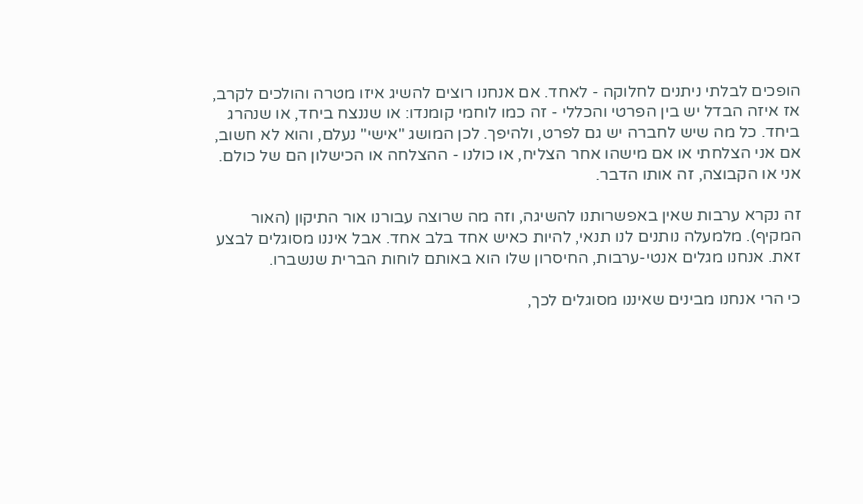הופכים לבלתי ניתנים לחלוקה - לאחד. אם אנחנו רוצים להשיג איזו מטרה והולכים לקרב, אז איזה הבדל יש בין הפרטי והכללי - זה כמו לוחמי קומנדו: או שננצח ביחד, או שנהרג ביחד. כל מה שיש לחברה יש גם לפרט, ולהיפך. לכן המושג "אישי" נעלם, והוא לא חשוב, אם אני הצלחתי או אם מישהו אחר הצליח, או כולנו - ההצלחה או הכישלון הם של כולם. אני או הקבוצה, זה אותו הדבר.

זה נקרא ערבות שאין באפשרותנו להשיגה, וזה מה שרוצה עבורנו אור התיקון (האור המקיף). מלמעלה נותנים לנו תנאי, להיות כאיש אחד בלב אחד. אבל איננו מסוגלים לבצע זאת. אנחנו מגלים אנטי-ערבות, החיסרון שלו הוא באותם לוחות הברית שנשברו.

כי הרי אנחנו מבינים שאיננו מסוגלים לכך,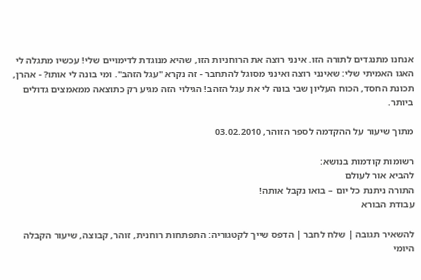אנחנו מתנגדים לתורה הזו. אינני רוצה את הרוחניות הזו, שהיא מנוגדת לדימויים שלי! עכשיו מתגלה לי האגו האמיתי שלי: שאינני רוצה ואינני מסוגל להתחבר - זה נקרא "עגל הזהב". ומי בונה לי אותו? - אהרן, תכונת החסד, הכוח העליון שבי בונה לי את עגל הזהב! הגילוי הזה מגיע רק כתוצאה ממאמצים גדולים ביותר.

מתוך שיעור על ההקדמה לספר הזוהר, 03.02.2010

רשומות קודמות בנושא:
להביא אור לעולם
התורה ניתנת כל יום – בואו נקבל אותה!
עבודת הבורא

להשאיר תגובה | שלח לחבר | הדפס שייך לקטגוריה: התפתחות רוחנית, זוהר, קבוצה, שיעור הקבלה היומי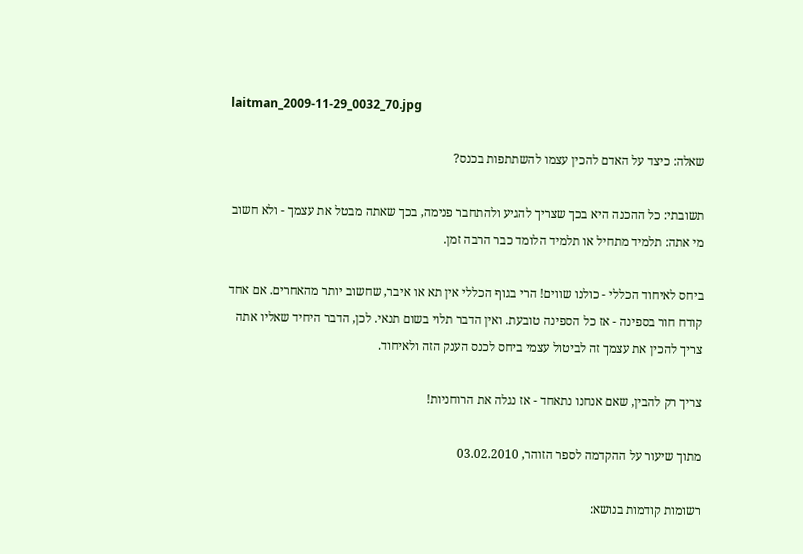laitman_2009-11-29_0032_70.jpg

שאלה: כיצד על האדם להכין עצמו להשתתפות בכנס?

תשובתי: כל ההכנה היא בכך שצריך להגיע ולהתחבר פנימה, בכך שאתה מבטל את עצמך - ולא חשוב מי אתה: תלמיד מתחיל או תלמיד הלומד כבר הרבה זמן.

ביחס לאיחוד הכללי - כולנו שווים! הרי בגוף הכללי אין תא או איבר, שחשוב יותר מהאחרים. אם אחד קודח חור בספינה - אז כל הספינה טובעת. ואין הדבר תלוי בשום תנאי. לכן, הדבר היחיד שאליו אתה צריך להכין את עצמך זה לביטול עצמי ביחס לכנס הענק הזה ולאיחוד.

צריך רק להבין, שאם אנחנו נתאחד - אז נגלה את הרוחניות!

מתוך שיעור על ההקדמה לספר הזוהר, 03.02.2010

רשומות קודמות בנושא: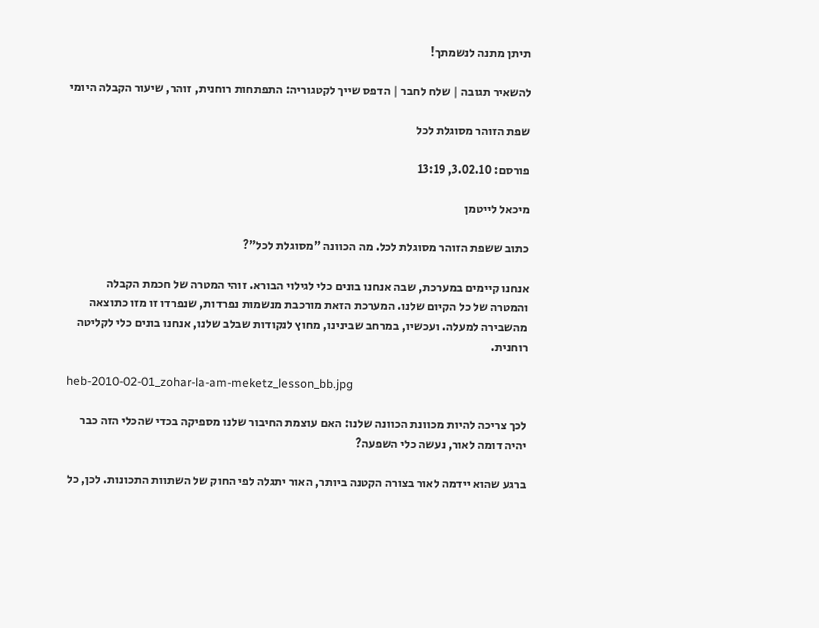תיתן מתנה לנשמתך!

להשאיר תגובה | שלח לחבר | הדפס שייך לקטגוריה: התפתחות רוחנית, זוהר, שיעור הקבלה היומי

שפת הזוהר מסוגלת לכל

פורסם: 3.02.10, 13:19

מיכאל לייטמן

כתוב ששפת הזוהר מסוגלת לכל. מה הכוונה "מסוגלת לכל"?

אנחנו קיימים במערכת, שבה אנחנו בונים כלי לגילוי הבורא. זוהי המטרה של חכמת הקבלה והמטרה של כל הקיום שלנו. המערכת הזאת מורכבת מנשמות נפרדות, שנפרדו זו מזו כתוצאה מהשבירה למעלה. ועכשיו, במרחב שבינינו, מחוץ לנקודות שבלב שלנו, אנחנו בונים כלי לקליטה רוחנית.

heb-2010-02-01_zohar-la-am-meketz_lesson_bb.jpg

לכך צריכה להיות מכוונת הכוונה שלנו: האם עוצמת החיבור שלנו מספיקה בכדי שהכלי הזה כבר יהיה דומה לאור, נעשה כלי השפעה?

ברגע שהוא יידמה לאור בצורה הקטנה ביותר, האור יתגלה לפי החוק של השתוות התכונות. לכן, כל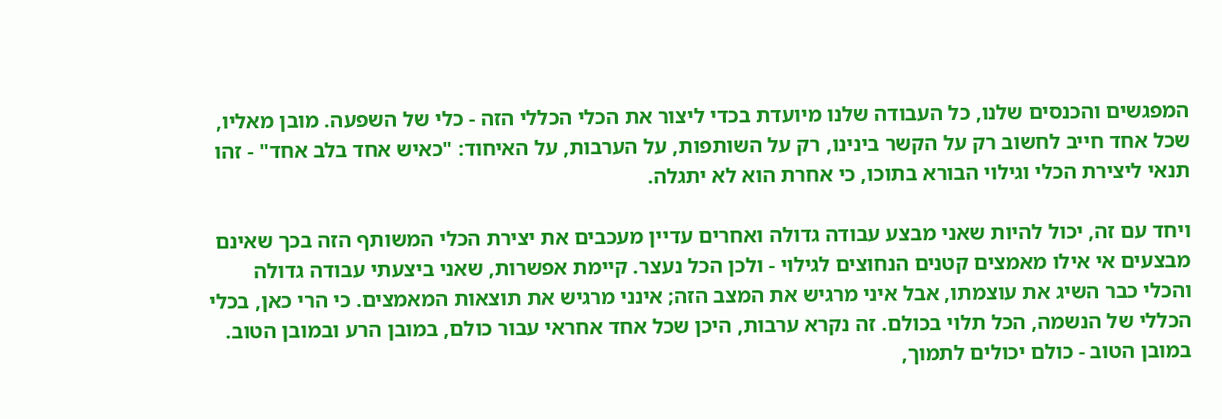המפגשים והכנסים שלנו, כל העבודה שלנו מיועדת בכדי ליצור את הכלי הכללי הזה - כלי של השפעה. מובן מאליו, שכל אחד חייב לחשוב רק על הקשר בינינו, רק על השותפות, על הערבות, על האיחוד: "כאיש אחד בלב אחד" - זהו תנאי ליצירת הכלי וגילוי הבורא בתוכו, כי אחרת הוא לא יתגלה.

ויחד עם זה, יכול להיות שאני מבצע עבודה גדולה ואחרים עדיין מעכבים את יצירת הכלי המשותף הזה בכך שאינם מבצעים אי אילו מאמצים קטנים הנחוצים לגילוי - ולכן הכל נעצר. קיימת אפשרות, שאני ביצעתי עבודה גדולה והכלי כבר השיג את עוצמתו, אבל איני מרגיש את המצב הזה; אינני מרגיש את תוצאות המאמצים. כי הרי כאן, בכלי הכללי של הנשמה, הכל תלוי בכולם. זה נקרא ערבות, היכן שכל אחד אחראי עבור כולם, במובן הרע ובמובן הטוב. במובן הטוב - כולם יכולים לתמוך,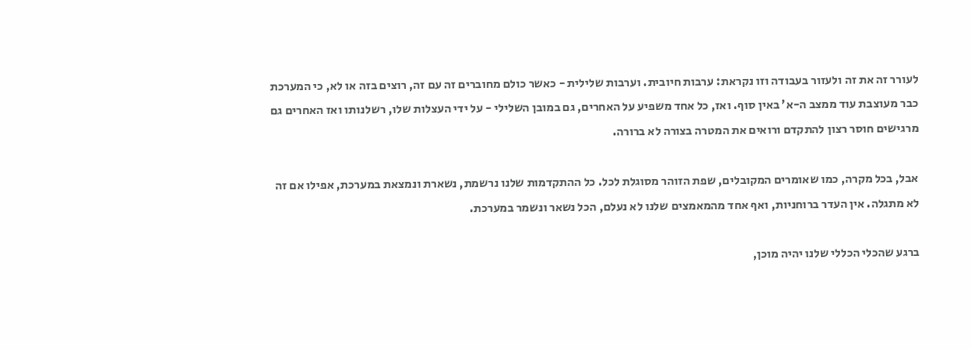לעורר זה את זה ולעזור בעבודה וזו נקראת: ערבות חיובית. וערבות שלילית - כאשר כולם מחוברים זה עם זה, רוצים בזה או לא, כי המערכת כבר מעוצבת עוד ממצב ה-א' באין סוף. ואז, כל אחד משפיע על האחרים, גם במובן השלילי - על ידי העצלות שלו, רשלנותו ואז האחרים גם מרגישים חוסר רצון להתקדם ורואים את המטרה בצורה לא ברורה.

אבל, בכל מקרה, כמו שאומרים המקובלים, שפת הזוהר מסוגלת לכל. כל ההתקדמות שלנו נרשמת, נשארת ונמצאת במערכת, אפילו אם זה לא מתגלה. אין העדר ברוחניות, ואף אחד מהמאמצים שלנו לא נעלם, הכל נשאר ונשמר במערכת.

ברגע שהכלי הכללי שלנו יהיה מוכן,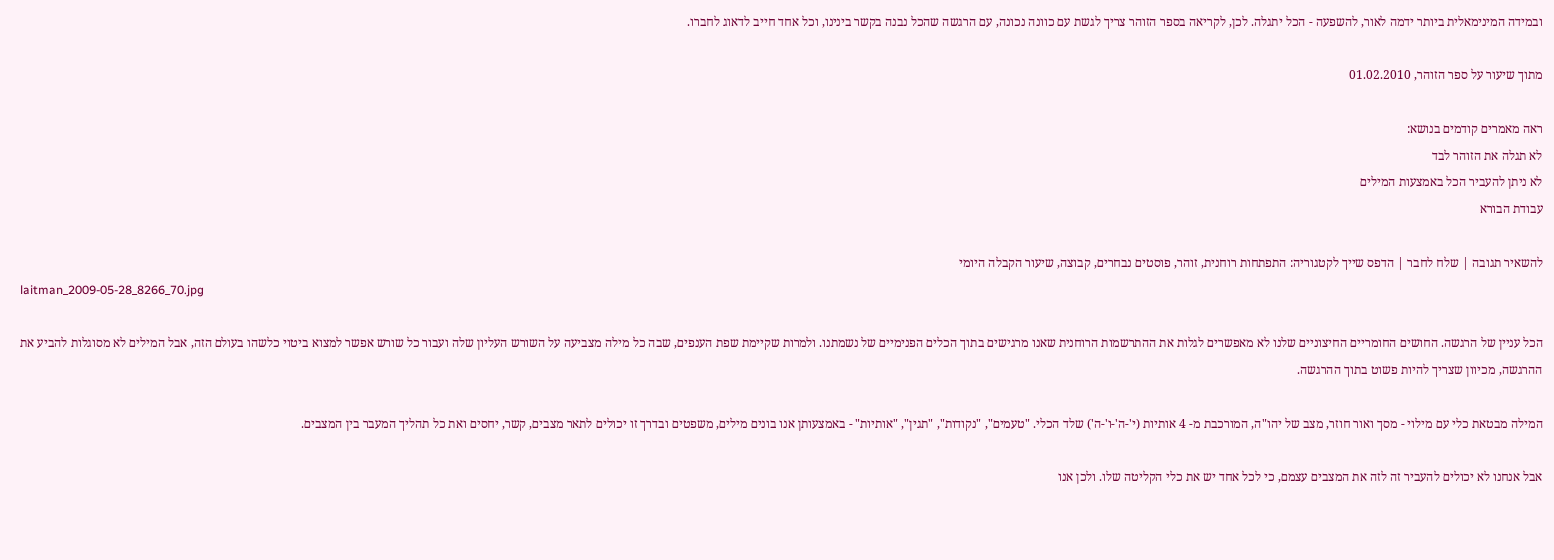ובמידה המינימאלית ביותר ידמה לאור, להשפעה - הכל יתגלה. לכן, לקריאה בספר הזוהר צריך לגשת עם כוונה נכונה, עם הרגשה שהכל נבנה בקשר בינינו, וכל אחד חייב לדאוג לחברו.

מתוך שיעור על ספר הזוהר, 01.02.2010

ראה מאמרים קודמים בנושא:
לא תגלה את הזוהר לבד
לא ניתן להעביר הכל באמצעות המילים
עבודת הבורא

להשאיר תגובה | שלח לחבר | הדפס שייך לקטגוריה: התפתחות רוחנית, זוהר, פוסטים נבחרים, קבוצה, שיעור הקבלה היומי
laitman_2009-05-28_8266_70.jpg

הכל עניין של הרגשה. החושים החומריים החיצוניים שלנו לא מאפשרים לגלות את ההתרשמות הרוחנית שאנו מרגישים בתוך הכלים הפנימיים של נשמתנו. ולמרות שקיימת שפת הענפים, שבה כל מילה מצביעה על השורש העליון שלה ועבור כל שורש אפשר למצוא ביטוי כלשהו בעולם הזה, אבל המילים לא מסוגלות להביע את ההרגשה, מכיוון שצריך להיות פשוט בתוך ההרגשה.

המילה מבטאת כלי עם מילוי - מסך ואור חוזר, מצב של יהו"ה, המורכבת מ- 4 אותיות (י'-ה'-ו'-ה') שלד הכלי. "טעמים", "נקודות", "תגין", "אותיות" - באמצעותן אנו בונים מילים, משפטים ובדרך זו יכולים לתאר מצבים, קשר, יחסים ואת כל תהליך המעבר בין המצבים.

אבל אנחנו לא יכולים להעביר זה לזה את המצבים עצמם, כי לכל אחד יש את כלי הקליטה שלו. ולכן אנו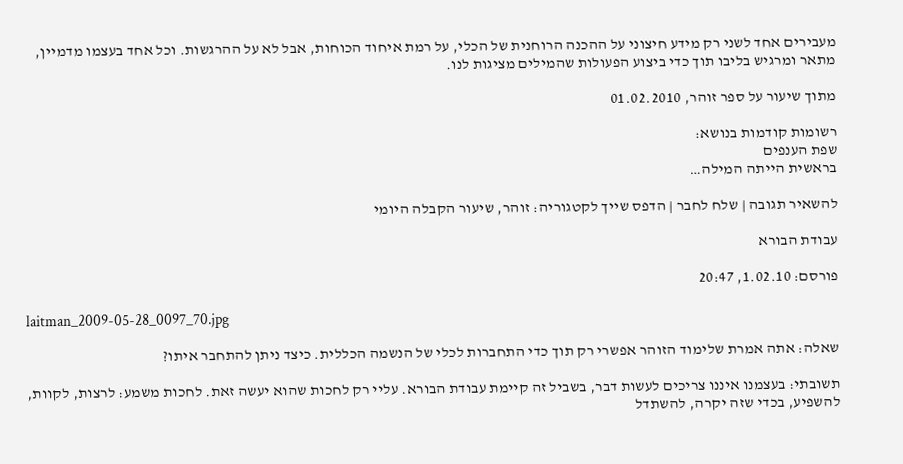מעבירים אחד לשני רק מידע חיצוני על ההכנה הרוחנית של הכלי, על רמת איחוד הכוחות, אבל לא על ההרגשות. וכל אחד בעצמו מדמיין, מתאר ומרגיש בליבו תוך כדי ביצוע הפעולות שהמילים מציגות לנו.

מתוך שיעור על ספר זוהר, 01.02.2010

רשומות קודמות בנושא:
שפת הענפים
בראשית הייתה המילה…

להשאיר תגובה | שלח לחבר | הדפס שייך לקטגוריה: זוהר, שיעור הקבלה היומי

עבודת הבורא

פורסם: 1.02.10, 20:47

laitman_2009-05-28_0097_70.jpg

שאלה: אתה אמרת שלימוד הזוהר אפשרי רק תוך כדי התחברות לכלי של הנשמה הכללית. כיצד ניתן להתחבר איתו?

תשובתי: בעצמנו איננו צריכים לעשות דבר, בשביל זה קיימת עבודת הבורא. עליי רק לחכות שהוא יעשה זאת. לחכות משמע: לרצות, לקוות, להשפיע, בכדי שזה יקרה, להשתדל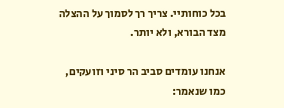בכל כוחותיי. צריך רך לסמוך על ההצלה מצד הבורא, ולא יותר.

אנחנו עומדים סביב הר סיני וזועקים, כמו שנאמר: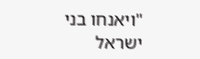"ויאנחו בני ישראל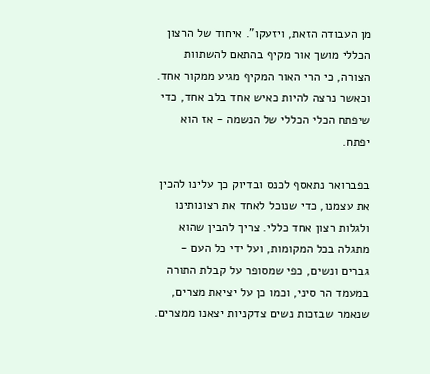מן העבודה הזאת, ויזעקו". איחוד של הרצון הכללי מושך אור מקיף בהתאם להשתוות הצורה, כי הרי האור המקיף מגיע ממקור אחד. וכאשר נרצה להיות כאיש אחד בלב אחד, כדי שיפתח הכלי הכללי של הנשמה - אז הוא יפתח.

בפברואר נתאסף לכנס ובדיוק כך עלינו להכין את עצמנו, כדי שנוכל לאחד את רצונותינו ולגלות רצון אחד כללי. צריך להבין שהוא מתגלה בכל המקומות, ועל ידי כל העם - גברים ונשים, כפי שמסופר על קבלת התורה במעמד הר סיני, וכמו כן על יציאת מצרים, שנאמר שבזכות נשים צדקניות יצאנו ממצרים.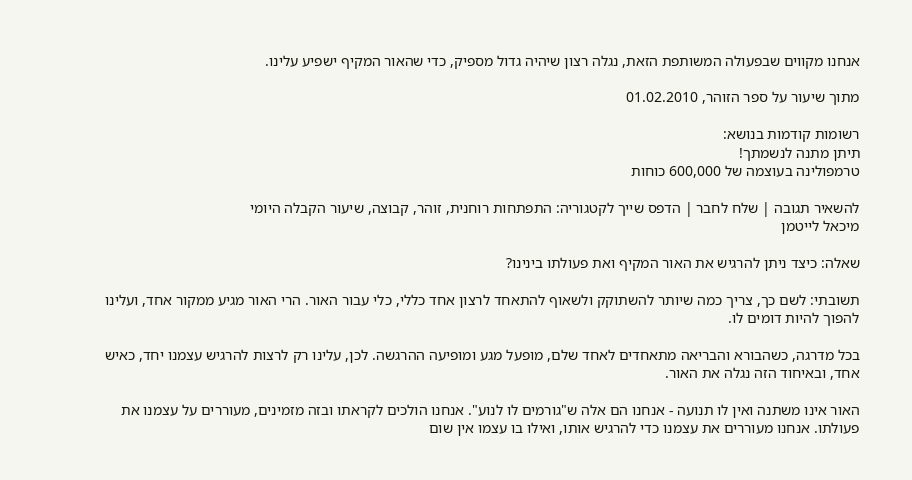אנחנו מקווים שבפעולה המשותפת הזאת, נגלה רצון שיהיה גדול מספיק, כדי שהאור המקיף ישפיע עלינו.

מתוך שיעור על ספר הזוהר, 01.02.2010

רשומות קודמות בנושא:
תיתן מתנה לנשמתך!
טרמפולינה בעוצמה של 600,000 כוחות

להשאיר תגובה | שלח לחבר | הדפס שייך לקטגוריה: התפתחות רוחנית, זוהר, קבוצה, שיעור הקבלה היומי
מיכאל לייטמן

שאלה: כיצד ניתן להרגיש את האור המקיף ואת פעולתו בינינו?

תשובתי: לשם כך, צריך כמה שיותר להשתוקק ולשאוף להתאחד לרצון אחד כללי, כלי עבור האור. הרי האור מגיע ממקור אחד, ועלינו להפוך להיות דומים לו.

בכל מדרגה, כשהבורא והבריאה מתאחדים לאחד שלם, מופעל מגע ומופיעה ההרגשה. לכן, עלינו רק לרצות להרגיש עצמנו יחד, כאיש אחד, ובאיחוד הזה נגלה את האור.

האור אינו משתנה ואין לו תנועה - אנחנו הם אלה ש"גורמים לו לנוע". אנחנו הולכים לקראתו ובזה מזמינים, מעוררים על עצמנו את פעולתו. אנחנו מעוררים את עצמנו כדי להרגיש אותו, ואילו בו עצמו אין שום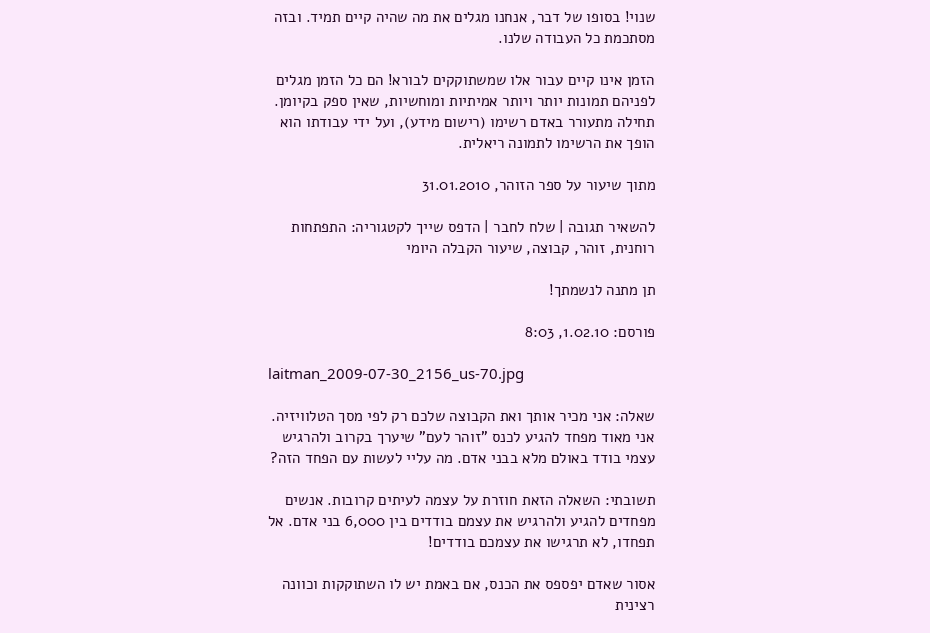שנוי! בסופו של דבר, אנחנו מגלים את מה שהיה קיים תמיד. ובזה מסתכמת כל העבודה שלנו.

הזמן אינו קיים עבור אלו שמשתוקקים לבורא! הם כל הזמן מגלים לפניהם תמונות יותר ויותר אמיתיות ומוחשיות, שאין ספק בקיומן. תחילה מתעורר באדם רשימו (רישום מידע), ועל ידי עבודתו הוא הופך את הרשימו לתמונה ריאלית.

מתוך שיעור על ספר הזוהר, 31.01.2010

להשאיר תגובה | שלח לחבר | הדפס שייך לקטגוריה: התפתחות רוחנית, זוהר, קבוצה, שיעור הקבלה היומי

תן מתנה לנשמתך!

פורסם: 1.02.10, 8:03

laitman_2009-07-30_2156_us-70.jpg

שאלה: אני מכיר אותך ואת הקבוצה שלכם רק לפי מסך הטלוויזיה. אני מאוד מפחד להגיע לכנס "זוהר לעם" שיערך בקרוב ולהרגיש עצמי בודד באולם מלא בבני אדם. מה עליי לעשות עם הפחד הזה?

תשובתי: השאלה הזאת חוזרת על עצמה לעיתים קרובות. אנשים מפחדים להגיע ולהרגיש את עצמם בודדים בין 6,000 בני אדם. אל תפחדו, לא תרגישו את עצמכם בודדים!

אסור שאדם יפספס את הכנס, אם באמת יש לו השתוקקות וכוונה רצינית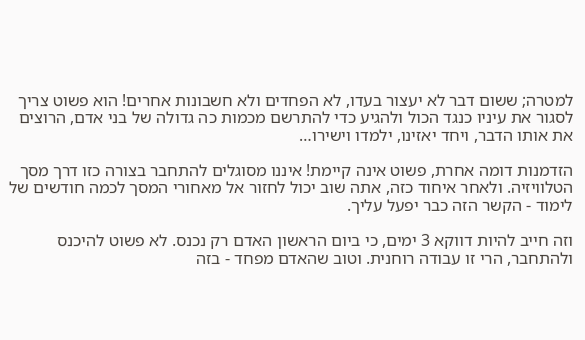למטרה; ששום דבר לא יעצור בעדו, לא הפחדים ולא חשבונות אחרים! הוא פשוט צריך לסגור את עיניו כנגד הכול ולהגיע כדי להתרשם מכמות כה גדולה של בני אדם, הרוצים את אותו הדבר, ויחד יאזינו, ילמדו וישירו…

הזדמנות דומה אחרת, פשוט אינה קיימת! איננו מסוגלים להתחבר בצורה כזו דרך מסך הטלוויזיה. ולאחר איחוד כזה, אתה שוב יכול לחזור אל מאחורי המסך לכמה חודשים של לימוד - הקשר הזה כבר יפעל עליך.

וזה חייב להיות דווקא 3 ימים, כי ביום הראשון האדם רק נכנס. לא פשוט להיכנס ולהתחבר, הרי זו עבודה רוחנית. וטוב שהאדם מפחד - בזה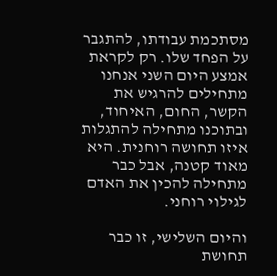מסתכמת עבודתו, להתגבר על הפחד שלו. רק לקראת אמצע היום השני אנחנו מתחילים להרגיש את הקשר, החום, האיחוד, ובתוכנו מתחילה להתגלות איזו תחושה רוחנית. היא מאוד קטנה, אבל כבר מתחילה להכין את האדם לגילוי רוחני.

והיום השלישי, זו כבר תחושת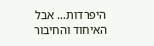היפרדות… אבל האיחוד והחיבור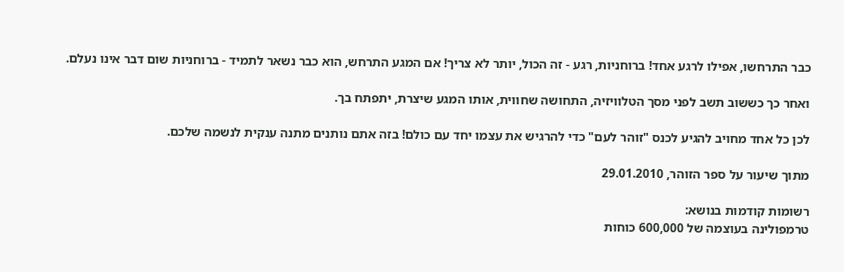כבר התרחשו, אפילו לרגע אחד! ברוחניות, רגע - זה הכול, יותר לא צריך! אם המגע התרחש, הוא כבר נשאר לתמיד - ברוחניות שום דבר אינו נעלם.

ואחר כך כששוב תשב לפני מסך הטלוויזיה, התחושה שחווית, אותו המגע שיצרת, יתפתח בך.

לכן כל אחד מחויב להגיע לכנס "זוהר לעם" כדי להרגיש את עצמו יחד עם כולם! בזה אתם נותנים מתנה ענקית לנשמה שלכם.

מתוך שיעור על ספר הזוהר, 29.01.2010

רשומות קודמות בנושא:
טרמפולינה בעוצמה של 600,000 כוחות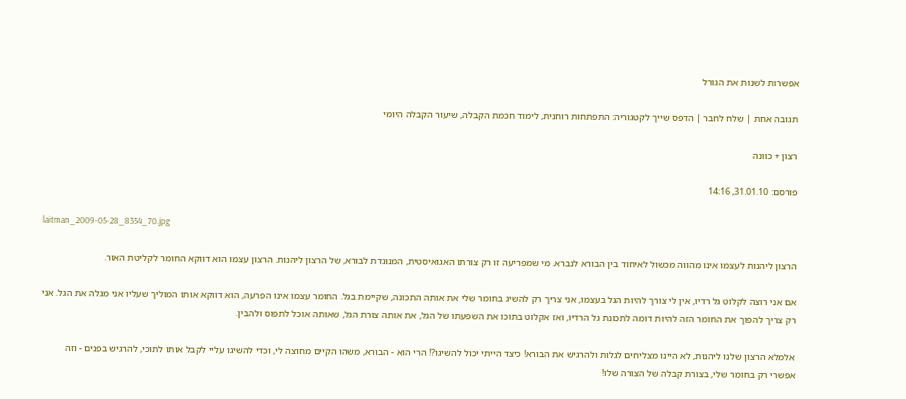אפשרות לשנות את הגורל

תגובה אחת | שלח לחבר | הדפס שייך לקטגוריה: התפתחות רוחנית, לימוד חכמת הקבלה, שיעור הקבלה היומי

רצון + כוונה

פורסם: 31.01.10, 14:16

laitman_2009-05-28_8354_70.jpg

הרצון ליהנות לעצמו אינו מהווה מכשול לאיחוד בין הבורא לנברא. מי שמפריעה זו רק צורתו האגואיסטית, המנוגדת לבורא, של הרצון ליהנות. הרצון עצמו הוא דווקא החומר לקליטת האור.

אם אני רוצה לקלוט גל רדיו, אין לי צורך להיות הגל בעצמו, אני צריך רק להשיג בחומר שלי את אותה התכונה, שקיימת בגל. החומר עצמו אינו הפרעה, הוא דווקא אותו המוליך שעליו אני מגלה את הגל. אני רק צריך להפוך את החומר הזה להיות דומה לתכונת גל הרדיו, ואז אקלוט בתוכו את השפעתו של הגל, את אותה צורת הגל, שאותה אוכל לתפוס ולהבין.

אלמלא הרצון שלנו ליהנות, לא היינו מצליחים לגלות ולהרגיש את הבורא! כיצד הייתי יכול להשיגו?! הרי הוא - הבורא, משהו הקיים מחוצה לי, וכדי להשיגו עליי לקבל אותו לתוכי, להרגיש בפנים - וזה אפשרי רק בחומר שלי, בצורת קבלה של הצורה שלו!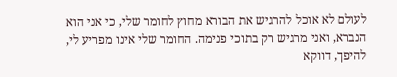לעולם לא אוכל להרגיש את הבורא מחוץ לחומר שלי, כי אני הוא הנברא, ואני מרגיש רק בתוכי פנימה. החומר שלי אינו מפריע לי, להיפך, דווקא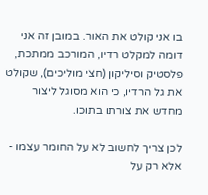בו אני קולט את האור. במובן זה אני דומה למקלט רדיו, המורכב ממתכת, פלסטיק וסיליקון (חצי מוליכים), שקולט את גל הרדיו, כי הוא מסוגל ליצור מחדש את צורתו בתוכו.

לכן צריך לחשוב לא על החומר עצמו - אלא רק על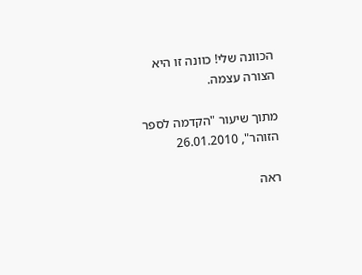הכוונה שלי! כוונה זו היא הצורה עצמה.

מתוך שיעור "הקדמה לספר הזוהר", 26.01.2010

ראה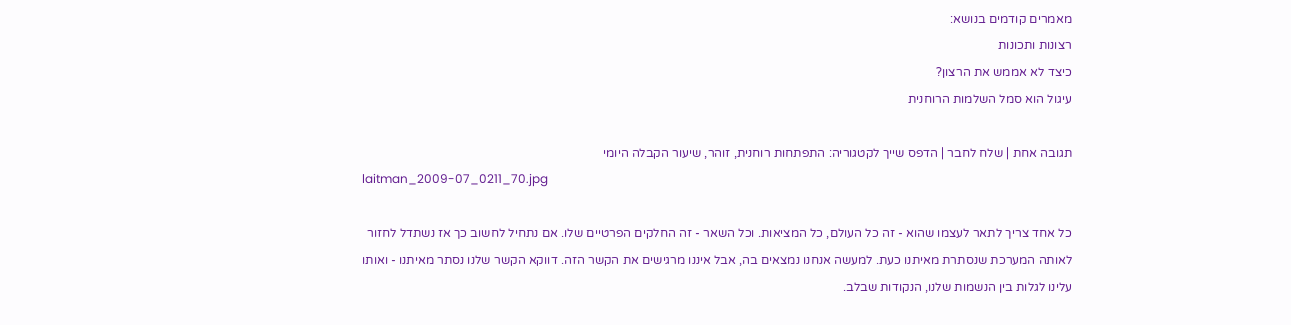מאמרים קודמים בנושא:
רצונות ותכונות
כיצד לא אממש את הרצון?
עיגול הוא סמל השלמות הרוחנית

תגובה אחת | שלח לחבר | הדפס שייך לקטגוריה: התפתחות רוחנית, זוהר, שיעור הקבלה היומי
laitman_2009-07_0211_70.jpg

כל אחד צריך לתאר לעצמו שהוא - זה כל העולם, כל המציאות. וכל השאר - זה החלקים הפרטיים שלו. אם נתחיל לחשוב כך אז נשתדל לחזור לאותה המערכת שנסתרת מאיתנו כעת. למעשה אנחנו נמצאים בה, אבל איננו מרגישים את הקשר הזה. דווקא הקשר שלנו נסתר מאיתנו - ואותו עלינו לגלות בין הנשמות שלנו, הנקודות שבלב.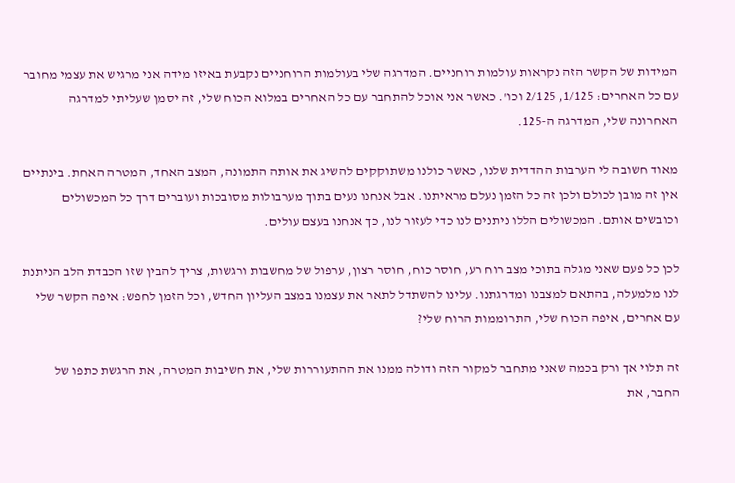המידות של הקשר הזה נקראות עולמות רוחניים. המדרגה שלי בעולמות הרוחניים נקבעת באיזו מידה אני מרגיש את עצמי מחובר עם כל האחרים: 1/125, 2/125 וכו'. כאשר אני אוכל להתחבר עם כל האחרים במלוא הכוח שלי, זה יסמן שעליתי למדרגה האחרונה שלי, המדרגה ה-125.

מאוד חשובה לי הערבות ההדדית שלנו, כאשר כולנו משתוקקים להשיג את אותה התמונה, המצב האחד, המטרה האחת. בינתיים אין זה מובן לכולם ולכן זה כל הזמן נעלם מראיתנו. אבל אנחנו נעים בתוך מערבולות מסובכות ועוברים דרך כל המכשולים וכובשים אותם. המכשולים הללו ניתנים לנו כדי לעזור לנו, כך אנחנו בעצם עולים.

לכן כל פעם שאני מגלה בתוכי מצב רוח רע, חוסר כוח, חוסר רצון, ערפול של מחשבות ורגשות, צריך להבין שזו הכבדת הלב הניתנת לנו מלמעלה, בהתאם למצבנו ומדרגתנו. עלינו להשתדל לתאר את עצמנו במצב העליון החדש, וכל הזמן לחפש: איפה הקשר שלי עם אחרים, איפה הכוח שלי, התרוממות הרוח שלי?

זה תלוי אך ורק בכמה שאני מתחבר למקור הזה ודולה ממנו את ההתעוררות שלי, את חשיבות המטרה, את הרגשת כתפו של החבר, את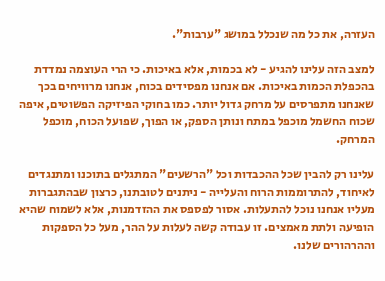העזרה, את כל מה שנכלל במושג "ערבות".

למצב הזה עלינו להגיע - לא בכמות, אלא באיכות. כי הרי העוצמה נמדדת בהכפלת הכמות באיכות. אם אנחנו מפסידים בכוח, אנחנו מרוויחים בכך שאנחנו מתפרסים על מרחק גדול יותר. כמו בחוקי הפיזיקה הפשוטים, איפה שכוח החשמל מוכפל במתח ונותן הספק, או הפוך, שפועל הכוח, מוכפל המרחק.

עלינו רק להבין שכל ההכבדות וכל "הרשעים" המתגלים בתוכנו ומתנגדים לאיחוד, להתרוממות הרוח והעלייה - ניתנים לטובתנו, כרצון שבהתגברות מעליו אנחנו נוכל להתעלות. אסור לפספס את ההזדמנות, אלא לשמוח שהיא הופיעה ולתת מאמצים. זו עבודה קשה לעלות על ההר, מעל כל הספקות וההרהורים שלנו.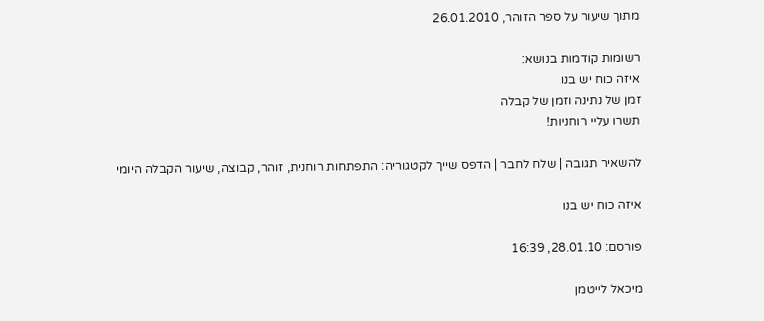מתוך שיעור על ספר הזוהר, 26.01.2010

רשומות קודמות בנושא:
איזה כוח יש בנו
זמן של נתינה וזמן של קבלה
תשרו עליי רוחניות!

להשאיר תגובה | שלח לחבר | הדפס שייך לקטגוריה: התפתחות רוחנית, זוהר, קבוצה, שיעור הקבלה היומי

איזה כוח יש בנו

פורסם: 28.01.10, 16:39

מיכאל לייטמן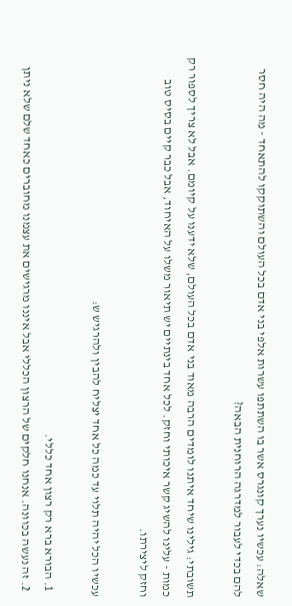שאלה: עכשיו נערך קונגרס אשר בו השתתפו עשרות אלפי בני אדם בכל העולם והשתוקקו להתאחד - מה היה חסר להם בכדי לעבור למדרגה הרוחנית הבאה?

תשובתי: גילינו שיחד איתנו לומדים הרבה מאוד בני אדם בכל העולם, שלא ידענו על קיומם. אבל לא צריך לספור רק כמות - עלינו להשיג קשר איכותי וחזק. לכל אחד בינתיים יש תיאור משלו על האיחוד, אבל כבר קיים בסיס טוב וחזק ליצירתו.

עכשיו הכל יהיה תלוי עד כמה כל אחד יצליח להבין ולהרגיש ש:

  1. הבורא ברא רק רצון אחד כללי.
  2. זה נעשה בכוונה. אנחנו חלקים של הרצון הכללי אבל איננו מרגישים את עצמנו מחוברים כאחד שלם שלא ניתן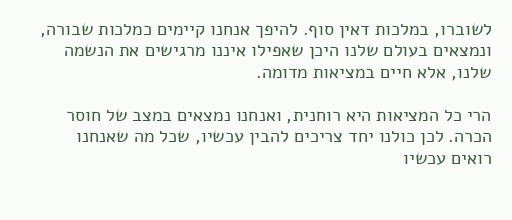לשוברו, במלכות דאין סוף. להיפך אנחנו קיימים כמלכות שבורה, ונמצאים בעולם שלנו היכן שאפילו איננו מרגישים את הנשמה שלנו, אלא חיים במציאות מדומה.

הרי כל המציאות היא רוחנית, ואנחנו נמצאים במצב של חוסר הכרה. לכן כולנו יחד צריכים להבין עכשיו, שכל מה שאנחנו רואים עכשיו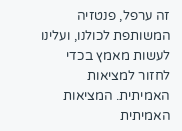זה ערפל, פנטזיה המשותפת לכולנו, ועלינו לעשות מאמץ בכדי לחזור למציאות האמיתית. המציאות האמיתית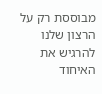מבוססת רק על הרצון שלנו להרגיש את האיחוד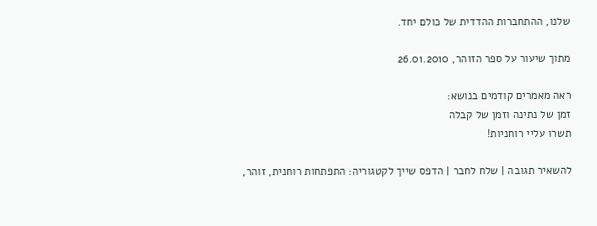שלנו, ההתחברות ההדדית של כולם יחד.

מתוך שיעור על ספר הזוהר, 26.01.2010

ראה מאמרים קודמים בנושא:
זמן של נתינה וזמן של קבלה
תשרו עליי רוחניות!

להשאיר תגובה | שלח לחבר | הדפס שייך לקטגוריה: התפתחות רוחנית, זוהר,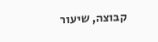קבוצה, שיעור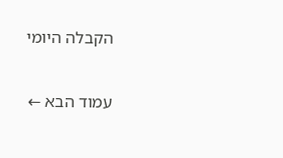הקבלה היומי

עמוד הבא ←